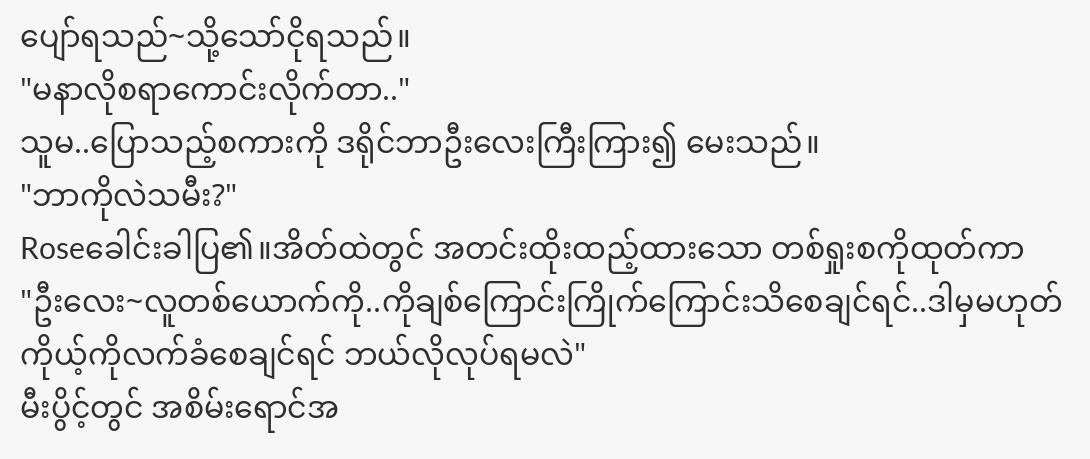ပျော်ရသည်~သို့သော်ငိုရသည်။
"မနာလိုစရာကောင်းလိုက်တာ.."
သူမ..ပြောသည့်စကားကို ဒရိုင်ဘာဦးလေးကြီးကြား၍ မေးသည်။
"ဘာကိုလဲသမီး?"
Roseခေါင်းခါပြ၏။အိတ်ထဲတွင် အတင်းထိုးထည့်ထားသော တစ်ရှုးစကိုထုတ်ကာ
"ဦးလေး~လူတစ်ယောက်ကို..ကိုချစ်ကြောင်းကြိုက်ကြောင်းသိစေချင်ရင်..ဒါမှမဟုတ် ကိုယ့်ကိုလက်ခံစေချင်ရင် ဘယ်လိုလုပ်ရမလဲ"
မီးပွိင့်တွင် အစိမ်းရောင်အ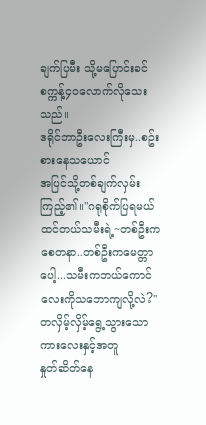ချက်ပြမီး သို့မပြောင်းခင် စက္ကန့်၄၀လောက်လိုသေးသည်။
ဒရိုင်ဘာဦးလေးကြီးမှ..စဥ်းစားနေသယောင်
အပြင်သို့တစ်ချက်လှမ်းကြည့်၏။"ဂရုစိုက်ပြရမယ်ထင်တယ်သမီးရဲ့~တစ်ဦးကစေတနာ..တစ်ဦးကမေတ္တာပေါ့...သမီးကဘယ်ကောင်လေးကိုသဘောကျလို့လဲ?"
တလှိမ့်လှိမ့်ရွေ့သွားသော ကားလေးနှင့်အတူ
နှုတ်ဆိတ်နေ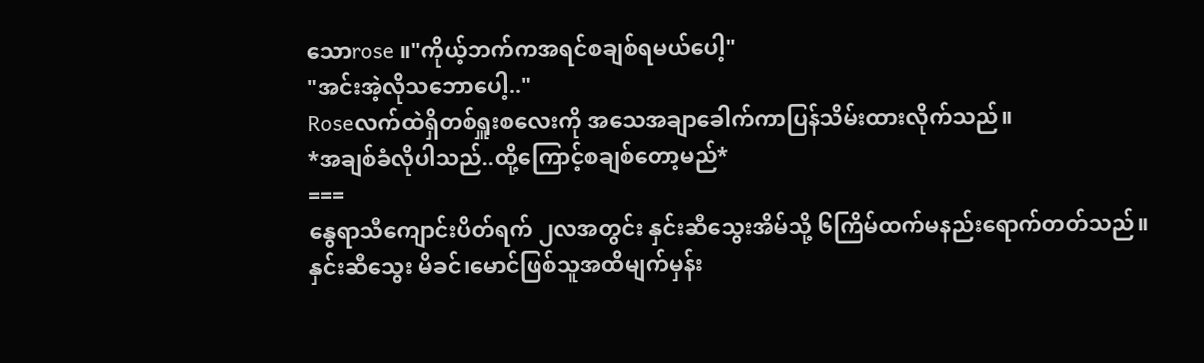သောrose ။"ကိုယ့်ဘက်ကအရင်စချစ်ရမယ်ပေါ့"
"အင်းအဲ့လိုသဘောပေါ့.."
Roseလက်ထဲရှိတစ်ရှူးစလေးကို အသေအချာခေါက်ကာပြန်သိမ်းထားလိုက်သည်။
*အချစ်ခံလိုပါသည်..ထို့ကြောင့်စချစ်တော့မည်*
===
နွေရာသီကျောင်းပိတ်ရက် ၂လအတွင်း နှင်းဆီသွေးအိမ်သို့ ၆ကြိမ်ထက်မနည်းရောက်တတ်သည်။
နှင်းဆီသွေး မိခင်၊မောင်ဖြစ်သူအထိမျက်မှန်း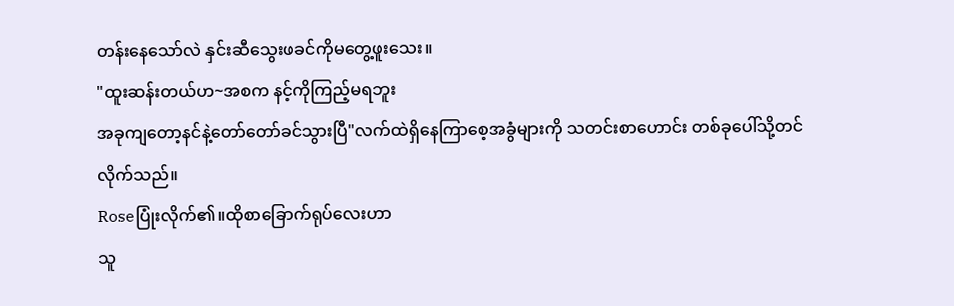တန်းနေသော်လဲ နှင်းဆီသွေးဖခင်ကိုမတွေ့ဖူးသေး။
"ထူးဆန်းတယ်ဟ~အစက နင့်ကိုကြည့်မရဘူး
အခုကျတော့နင်နဲ့တော်တော်ခင်သွားပြီ"လက်ထဲရှိနေကြာစေ့အခွံများကို သတင်းစာဟောင်း တစ်ခုပေါ်သို့တင်လိုက်သည်။
Roseပြုံးလိုက်၏။ထိုစာခြောက်ရုပ်လေးဟာ
သူ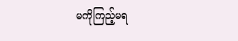မကိုကြည့်မရ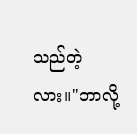သည်တဲ့လား။"ဘာလို့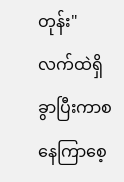တုန်း"
လက်ထဲရှိခွာပြီးကာစ နေကြာစေ့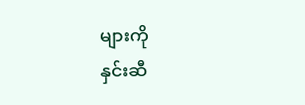များကို
နှင်းဆီ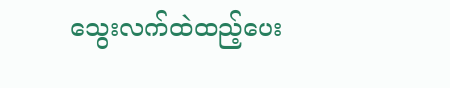သွေးလက်ထဲထည့်ပေး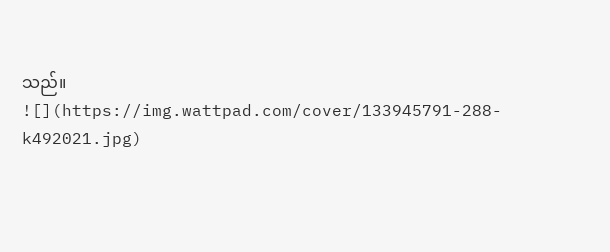သည်။
![](https://img.wattpad.com/cover/133945791-288-k492021.jpg)